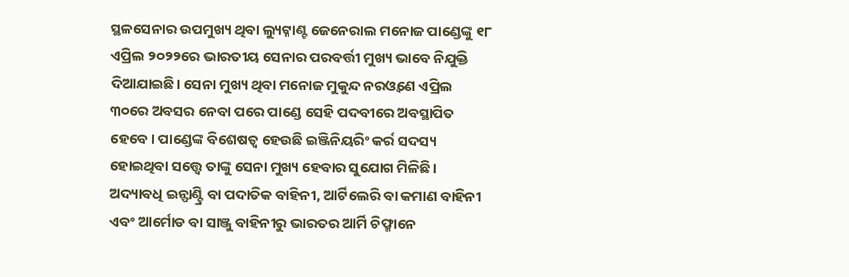ସ୍ଥଳସେନାର ଉପମୁଖ୍ୟ ଥିବା ଲ୍ୟୁଟ୍ନାଣ୍ଟ ଜେନେରାଲ ମନୋଜ ପାଣ୍ଡେଙ୍କୁ ୧୮ ଏପ୍ରିଲ ୨୦୨୨ରେ ଭାରତୀୟ ସେନାର ପରବର୍ତ୍ତୀ ମୁଖ୍ୟ ଭାବେ ନିଯୁକ୍ତି ଦିଆଯାଇଛି। ସେନା ମୁଖ୍ୟ ଥିବା ମନୋଜ ମୁକୁନ୍ଦ ନରଓ୍ବଣେ ଏପ୍ରିଲ ୩୦ରେ ଅବସର ନେବା ପରେ ପାଣ୍ଡେ ସେହି ପଦବୀରେ ଅବସ୍ଥାପିତ ହେବେ। ପାଣ୍ଡେଙ୍କ ବିଶେଷତ୍ୱ ହେଉଛି ଇଞ୍ଜିନିୟରିଂ କର୍ର ସଦସ୍ୟ ହୋଇଥିବା ସତ୍ତ୍ୱେ ତାଙ୍କୁ ସେନା ମୁଖ୍ୟ ହେବାର ସୁଯୋଗ ମିଳିଛି। ଅଦ୍ୟାବଧି ଇନ୍ଫାଣ୍ଟ୍ରି ବା ପଦାତିକ ବାହିନୀ, ଆର୍ଟିଲେରି ବା କମାଣ ବାହିନୀ ଏବଂ ଆର୍ମୋଡ ବା ସାଞ୍ଜୁ ବାହିନୀରୁ ଭାରତର ଆର୍ମି ଚିଫ୍ମାନେ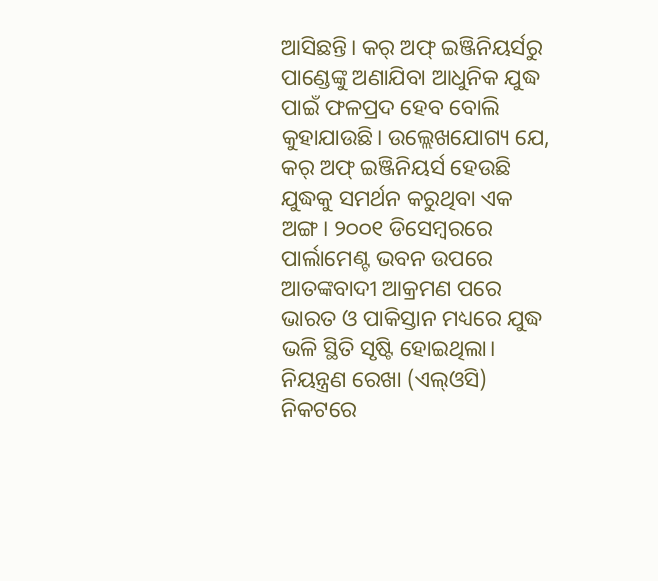ଆସିଛନ୍ତି। କର୍ ଅଫ୍ ଇଞ୍ଜିନିୟର୍ସରୁ ପାଣ୍ଡେଙ୍କୁ ଅଣାଯିବା ଆଧୁନିକ ଯୁଦ୍ଧ ପାଇଁ ଫଳପ୍ରଦ ହେବ ବୋଲି କୁହାଯାଉଛି। ଉଲ୍ଲେଖଯୋଗ୍ୟ ଯେ, କର୍ ଅଫ୍ ଇଞ୍ଜିନିୟର୍ସ ହେଉଛି ଯୁଦ୍ଧକୁ ସମର୍ଥନ କରୁଥିବା ଏକ ଅଙ୍ଗ। ୨୦୦୧ ଡିସେମ୍ବରରେ ପାର୍ଲାମେଣ୍ଟ ଭବନ ଉପରେ ଆତଙ୍କବାଦୀ ଆକ୍ରମଣ ପରେ ଭାରତ ଓ ପାକିସ୍ତାନ ମଧ୍ୟରେ ଯୁଦ୍ଧ ଭଳି ସ୍ଥିତି ସୃଷ୍ଟି ହୋଇଥିଲା। ନିୟନ୍ତ୍ରଣ ରେଖା (ଏଲ୍ଓସି) ନିକଟରେ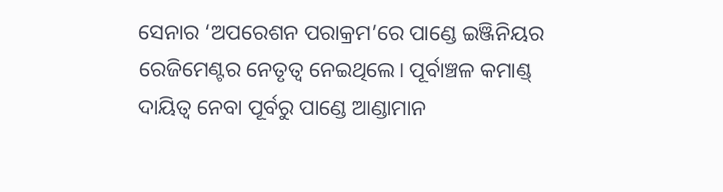ସେନାର ‘ଅପରେଶନ ପରାକ୍ରମ’ରେ ପାଣ୍ଡେ ଇଞ୍ଜିନିୟର ରେଜିମେଣ୍ଟର ନେତୃତ୍ୱ ନେଇଥିଲେ। ପୂର୍ବାଞ୍ଚଳ କମାଣ୍ଡ୍ ଦାୟିତ୍ୱ ନେବା ପୂର୍ବରୁ ପାଣ୍ଡେ ଆଣ୍ଡାମାନ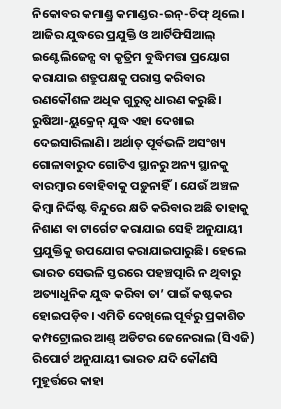ନିକୋବର କମାଣ୍ଡ୍ର କମାଣ୍ଡର-ଇନ୍-ଚିଫ୍ ଥିଲେ।
ଆଜିର ଯୁଦ୍ଧରେ ପ୍ରଯୁକ୍ତି ଓ ଆର୍ଟିଫିସିଆଲ୍ ଇଣ୍ଟେଲିଜେନ୍ସ ବା କୃତ୍ରିମ ବୁଦ୍ଧିମତ୍ତା ପ୍ରୟୋଗ କରାଯାଇ ଶତ୍ରୁପକ୍ଷକୁ ପରାସ୍ତ କରିବାର ରଣକୌଶଳ ଅଧିକ ଗୁରୁତ୍ୱ ଧାରଣ କରୁଛି। ରୁଷିଆ-ୟୁକ୍ରେନ୍ ଯୁଦ୍ଧ ଏହା ଦେଖାଇ ଦେଇସାରିଲାଣି। ଅର୍ଥାତ୍ ପୂର୍ବଭଳି ଅସଂଖ୍ୟ ଗୋଳାବାରୁଦ ଗୋଟିଏ ସ୍ଥାନରୁ ଅନ୍ୟ ସ୍ଥାନକୁ ବାରମ୍ବାର ବୋହିବାକୁ ପଡ଼ୁନାହିଁ। ଯେଉଁ ଅଞ୍ଚଳ କିମ୍ବା ନିର୍ଦ୍ଦିଷ୍ଟ ବିନ୍ଦୁରେ କ୍ଷତି କରିବାର ଅଛି ତାହାକୁ ନିଶାଣ ବା ଟାର୍ଗେଟ କରାଯାଇ ସେହି ଅନୁଯାୟୀ ପ୍ରଯୁକ୍ତିକୁ ଉପଯୋଗ କରାଯାଇପାରୁଛି। ହେଲେ ଭାରତ ସେଭଳି ସ୍ତରରେ ପହଞ୍ଚତ୍ପାରି ନ ଥିବାରୁ ଅତ୍ୟାଧୁନିକ ଯୁଦ୍ଧ କରିବା ତା’ ପାଇଁ କଷ୍ଟକର ହୋଇପଡ଼ିବ। ଏମିତି ଦେଖିଲେ ପୂର୍ବରୁ ପ୍ରକାଶିତ କମ୍ପଟ୍ରୋଲର ଆଣ୍ଡ୍ ଅଡିଟର ଜେନେରାଲ (ସିଏଜି) ରିପୋର୍ଟ ଅନୁଯାୟୀ ଭାରତ ଯଦି କୌଣସି ମୁହୂର୍ତ୍ତରେ କାହା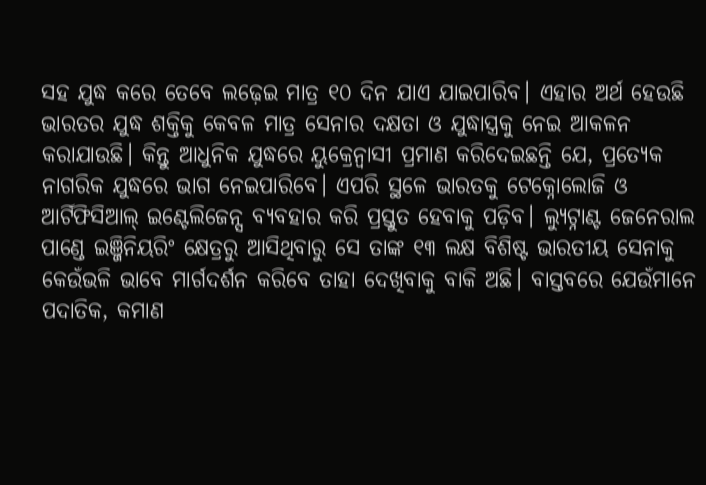ସହ ଯୁଦ୍ଧ କରେ ତେବେ ଲଢ଼େଇ ମାତ୍ର ୧୦ ଦିନ ଯାଏ ଯାଇପାରିବ। ଏହାର ଅର୍ଥ ହେଉଛି ଭାରତର ଯୁଦ୍ଧ ଶକ୍ତିକୁ କେବଳ ମାତ୍ର ସେନାର ଦକ୍ଷତା ଓ ଯୁଦ୍ଧାସ୍ତ୍ରକୁ ନେଇ ଆକଳନ କରାଯାଉଛି। କିନ୍ତୁ ଆଧୁନିକ ଯୁଦ୍ଧରେ ୟୁକ୍ରେନ୍ବାସୀ ପ୍ରମାଣ କରିଦେଇଛନ୍ତି ଯେ, ପ୍ରତ୍ୟେକ ନାଗରିକ ଯୁଦ୍ଧରେ ଭାଗ ନେଇପାରିବେ। ଏପରି ସ୍ଥଳେ ଭାରତକୁ ଟେକ୍ନୋଲୋଜି ଓ ଆର୍ଟିଫିସିଆଲ୍ ଇଣ୍ଟେଲିଜେନ୍ସ ବ୍ୟବହାର କରି ପ୍ରସ୍ତୁତ ହେବାକୁ ପଡ଼ିବ। ଲ୍ୟୁଟ୍ନାଣ୍ଟ ଜେନେରାଲ ପାଣ୍ଡେ ଇଞ୍ଜିନିୟରିଂ କ୍ଷେତ୍ରରୁ ଆସିଥିବାରୁ ସେ ତାଙ୍କ ୧୩ ଲକ୍ଷ ବିଶିଷ୍ଟ ଭାରତୀୟ ସେନାକୁ କେଉଁଭଳି ଭାବେ ମାର୍ଗଦର୍ଶନ କରିବେ ତାହା ଦେଖିବାକୁ ବାକି ଅଛି। ବାସ୍ତବରେ ଯେଉଁମାନେ ପଦାତିକ, କମାଣ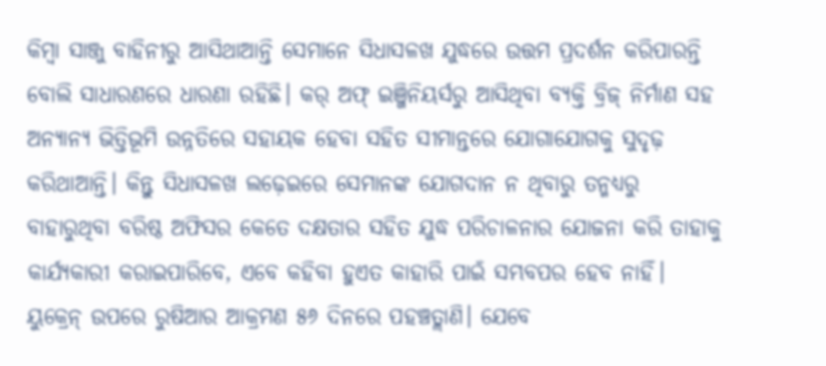କିମ୍ବା ସାଞ୍ଜୁ ବାହିନୀରୁ ଆସିଥାଆନ୍ତି ସେମାନେ ସିଧାସଳଖ ଯୁଦ୍ଧରେ ଉତ୍ତମ ପ୍ରଦର୍ଶନ କରିପାରନ୍ତି ବୋଲି ସାଧାରଣରେ ଧାରଣା ରହିଛି। କର୍ ଅଫ୍ ଇଞ୍ଜିନିୟର୍ସରୁ ଆସିଥିବା ବ୍ୟକ୍ତି ବ୍ରିଜ୍ ନିର୍ମାଣ ସହ ଅନ୍ୟାନ୍ୟ ଭିତ୍ତିଭୂମି ଉନ୍ନତିରେ ସହାୟକ ହେବା ସହିତ ସୀମାନ୍ତରେ ଯୋଗାଯୋଗକୁ ସୁଦୃଢ଼ କରିଥାଆନ୍ତି। କିନ୍ତୁ ସିଧାସଳଖ ଲଢ଼େଇରେ ସେମାନଙ୍କ ଯୋଗଦାନ ନ ଥିବାରୁ ତନ୍ମଧ୍ୟରୁ ବାହାରୁଥିବା ବରିଷ୍ଠ ଅଫିସର କେତେ ଦକ୍ଷତାର ସହିତ ଯୁଦ୍ଧ ପରିଚାଳନାର ଯୋଜନା କରି ତାହାକୁ କାର୍ଯ୍ୟକାରୀ କରାଇପାରିବେ, ଏବେ କହିବା ହୁଏତ କାହାରି ପାଇଁ ସମ୍ଭବପର ହେବ ନାହିଁ।
ୟୁକ୍ରେନ୍ ଉପରେ ରୁଷିଆର ଆକ୍ରମଣ ୫୬ ଦିନରେ ପହଞ୍ଚତ୍ଲାଣି। ଯେବେ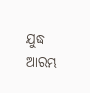ଯୁଦ୍ଧ ଆରମ୍ଭ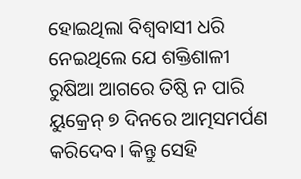ହୋଇଥିଲା ବିଶ୍ୱବାସୀ ଧରି ନେଇଥିଲେ ଯେ ଶକ୍ତିଶାଳୀ ରୁଷିଆ ଆଗରେ ତିଷ୍ଠି ନ ପାରି ୟୁକ୍ରେନ୍ ୭ ଦିନରେ ଆତ୍ମସମର୍ପଣ କରିଦେବ। କିନ୍ତୁ ସେହି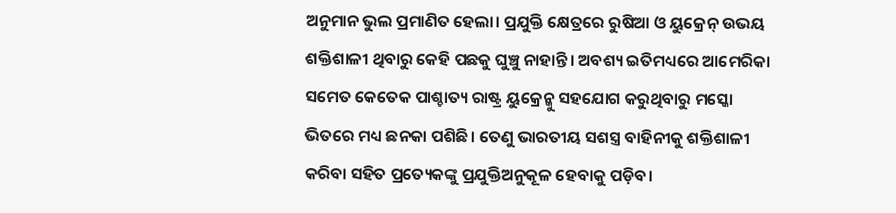ଅନୁମାନ ଭୁଲ ପ୍ରମାଣିତ ହେଲା। ପ୍ରଯୁକ୍ତି କ୍ଷେତ୍ରରେ ରୁଷିଆ ଓ ୟୁକ୍ରେନ୍ ଉଭୟ ଶକ୍ତିଶାଳୀ ଥିବାରୁ କେହି ପଛକୁ ଘୁଞ୍ଚୁ ନାହାନ୍ତି। ଅବଶ୍ୟ ଇତିମଧ୍ୟରେ ଆମେରିକା ସମେତ କେତେକ ପାଶ୍ଚାତ୍ୟ ରାଷ୍ଟ୍ର ୟୁକ୍ରେନ୍କୁ ସହଯୋଗ କରୁଥିବାରୁ ମସ୍କୋ ଭିତରେ ମଧ୍ୟ ଛନକା ପଶିଛି। ତେଣୁ ଭାରତୀୟ ସଶସ୍ତ୍ର ବାହିନୀକୁ ଶକ୍ତିଶାଳୀ କରିବା ସହିତ ପ୍ରତ୍ୟେକଙ୍କୁ ପ୍ରଯୁକ୍ତିଅନୁକୂଳ ହେବାକୁ ପଡ଼ିବ।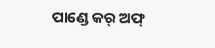ପାଣ୍ଡେ କର୍ ଅଫ୍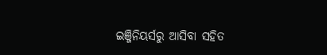ଇଞ୍ଜିନିୟର୍ସରୁ ଆସିବା ସହିତ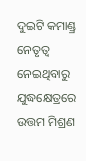ଦୁଇଟି କମାଣ୍ଡ୍ର ନେତୃତ୍ୱ ନେଇଥିବାରୁ ଯୁଦ୍ଧକ୍ଷେତ୍ରରେ ଉତ୍ତମ ମିଶ୍ରଣ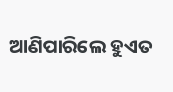ଆଣିପାରିଲେ ହୁଏତ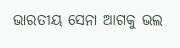ଭାରତୀୟ ସେନା ଆଗକୁ ଭଲ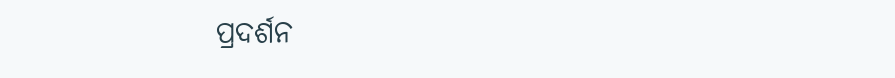ପ୍ରଦର୍ଶନ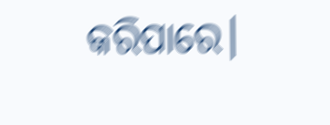କରିପାରେ।